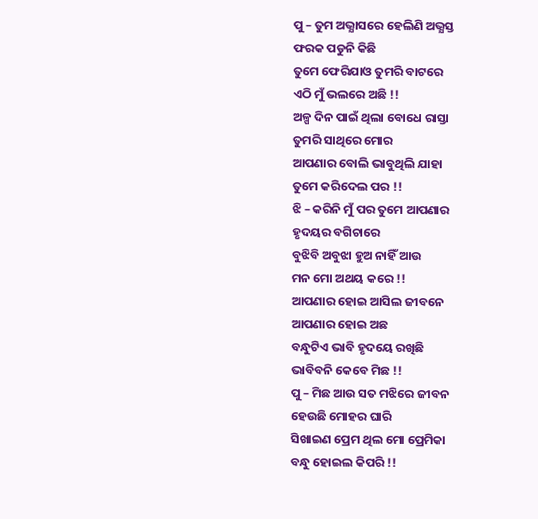ପୁ – ତୁମ ଅଭ୍ଯାସରେ ହେଲିଣି ଅଭ୍ଯସ୍ତ
ଫରକ ପଡୁନି କିଛି
ତୁମେ ଫେରିଯାଓ ତୁମରି ବାଟରେ
ଏଠି ମୁଁ ଭଲରେ ଅଛି !!
ଅଳ୍ପ ଦିନ ପାଇଁ ଥିଲା ବୋଧେ ରାସ୍ତା
ତୁମରି ସାଥିରେ ମୋର
ଆପଣାର ବୋଲି ଭାବୁଥିଲି ଯାହା
ତୁମେ କରିଦେଲ ପର !!
ଝି – କରିନି ମୁଁ ପର ତୁମେ ଆପଣାର
ହୃଦୟର ବଗିଚାରେ
ବୁଝିବି ଅବୁଝା ହୁଅ ନାହିଁ ଆଉ
ମନ ମୋ ଅଥୟ କରେ !!
ଆପଣାର ହୋଇ ଆସିଲ ଜୀବନେ
ଆପଣାର ହୋଇ ଅଛ
ବନ୍ଧୁଟିଏ ଭାବି ହୃଦୟେ ରଖିଛି
ଭାବିବନି କେବେ ମିଛ !!
ପୁ – ମିଛ ଆଉ ସତ ମଝିରେ ଜୀବନ
ହେଉଛି ମୋହର ଘାରି
ସିଖାଇଣ ପ୍ରେମ ଥିଲ ମୋ ପ୍ରେମିକା
ବନ୍ଧୁ ହୋଇଲ କିପରି !!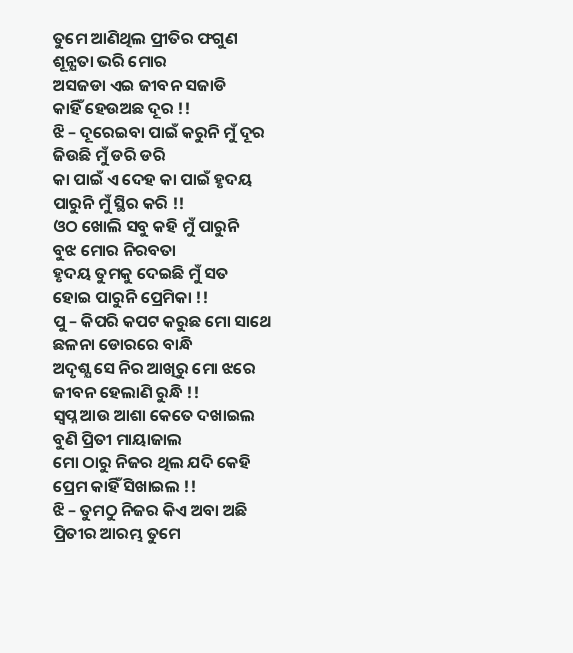ତୁମେ ଆଣିଥିଲ ପ୍ରୀତିର ଫଗୁଣ
ଶୂନ୍ଯତା ଭରି ମୋର
ଅସଜଡା ଏଇ ଜୀବନ ସଜାଡି
କାହିଁ ହେଉଅଛ ଦୂର !!
ଝି – ଦୂରେଇବା ପାଇଁ କରୁନି ମୁଁ ଦୂର
ଜିଉଛି ମୁଁ ଡରି ଡରି
କା ପାଇଁ ଏ ଦେହ କା ପାଇଁ ହୃଦୟ
ପାରୁନି ମୁଁ ସ୍ଥିର କରି !!
ଓଠ ଖୋଲି ସବୁ କହି ମୁଁ ପାରୁନି
ବୁଝ ମୋର ନିରବତା
ହୃଦୟ ତୁମକୁ ଦେଇଛି ମୁଁ ସତ
ହୋଇ ପାରୁନି ପ୍ରେମିକା !!
ପୁ – କିପରି କପଟ କରୁଛ ମୋ ସାଥେ
ଛଳନା ଡୋରରେ ବାନ୍ଧି
ଅଦୃଶ୍ଯ ସେ ନିର ଆଖିରୁ ମୋ ଝରେ
ଜୀବନ ହେଲାଣି ରୁନ୍ଧି !!
ସ୍ବପ୍ନ ଆଉ ଆଶା କେତେ ଦଖାଇଲ
ବୁଣି ପ୍ରିତୀ ମାୟାଜାଲ
ମୋ ଠାରୁ ନିଜର ଥିଲ ଯଦି କେହି
ପ୍ରେମ କାହିଁ ସିଖାଇଲ !!
ଝି – ତୁମଠୁ ନିଜର କିଏ ଅବା ଅଛି
ପ୍ରିତୀର ଆରମ୍ଭ ତୁମେ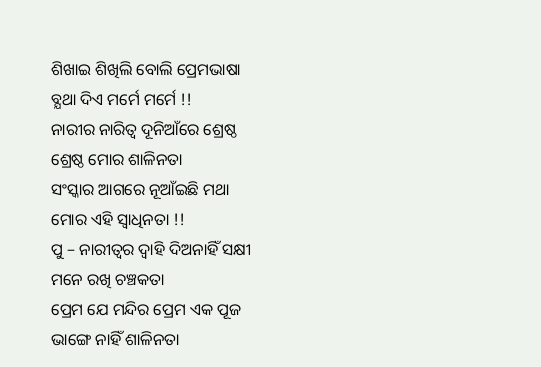ଶିଖାଇ ଶିଖିଲି ବୋଲି ପ୍ରେମଭାଷା
ବ୍ଯଥା ଦିଏ ମର୍ମେ ମର୍ମେ !!
ନାରୀର ନାରିତ୍ବ ଦୂନିଆଁରେ ଶ୍ରେଷ୍ଠ
ଶ୍ରେଷ୍ଠ ମୋର ଶାଳିନତା
ସଂସ୍କାର ଆଗରେ ନୂଆଁଇଛି ମଥା
ମୋର ଏହି ସ୍ବାଧିନତା !!
ପୁ – ନାରୀତ୍ବର ଦ୍ବାହି ଦିଅନାହିଁ ସକ୍ଷୀ
ମନେ ରଖି ଚଞ୍ଚକତା
ପ୍ରେମ ଯେ ମନ୍ଦିର ପ୍ରେମ ଏକ ପୂଜ
ଭାଙ୍ଗେ ନାହିଁ ଶାଳିନତା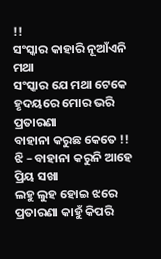!!
ସଂସ୍କାର କାହାରି ନୂଆଁଏନି ମଥା
ସଂସ୍କାର ଯେ ମଥା ଟେକେ
ହୃଦୟରେ ମୋର ଭରି ପ୍ରତାରଣା
ବାହାନା କରୁଛ କେତେ !!
ଝି – ବାହାନା କରୁନି ଆହେ ପ୍ରିୟ ସଖା
ଲହୁ ଲୁହ ହୋଇ ଝରେ
ପ୍ରତାରଣା କାହୁଁ କିପରି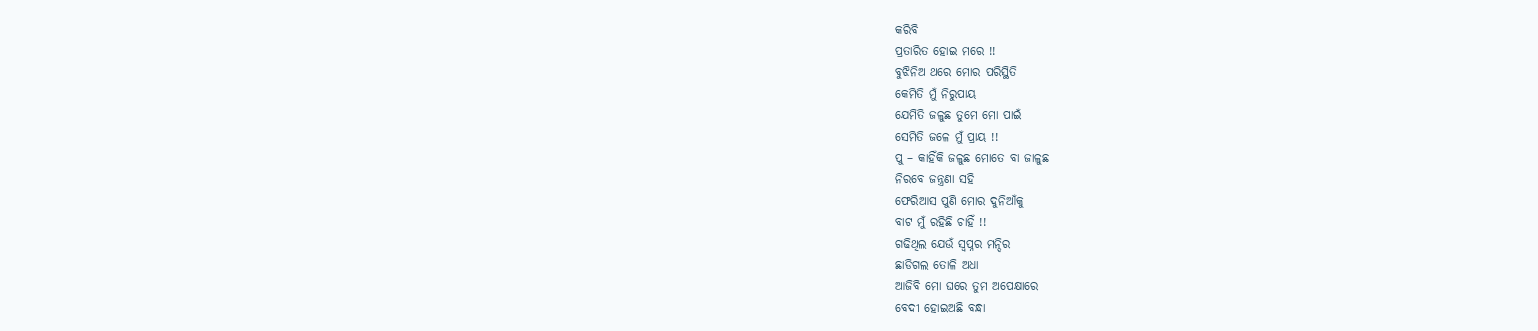କରିବି
ପ୍ରତାରିତ ହୋଇ ମରେ !!
ବୁଝିନିଅ ଥରେ ମୋର ପରିସ୍ଥିତି
କେମିତି ମୁଁ ନିରୁପାୟ
ଯେମିତି ଜଳୁଛ ତୁମେ ମୋ ପାଇଁ
ସେମିତି ଜଳେ ମୁଁ ପ୍ରାୟ !!
ପୁ – କାହିଁକି ଜଳୁଛ ମୋତେ ବା ଜାଳୁଛ
ନିରବେ ଜନ୍ତ୍ରଣା ସହି
ଫେରିଆସ ପୁଣି ମୋର ଦୁନିଆଁକୁ
ବାଟ ମୁଁ ରହିଛି ଚାହିଁ !!
ଗଢିଥିଲ ଯେଉଁ ସ୍ବପ୍ନର ମନ୍ଦିର
ଛାଡିଗଲ ତୋଳି ଅଧା
ଆଜିବି ମୋ ଘରେ ତୁମ ଅପେକ୍ଷାରେ
ବେଦୀ ହୋଇଅଛି ବନ୍ଧା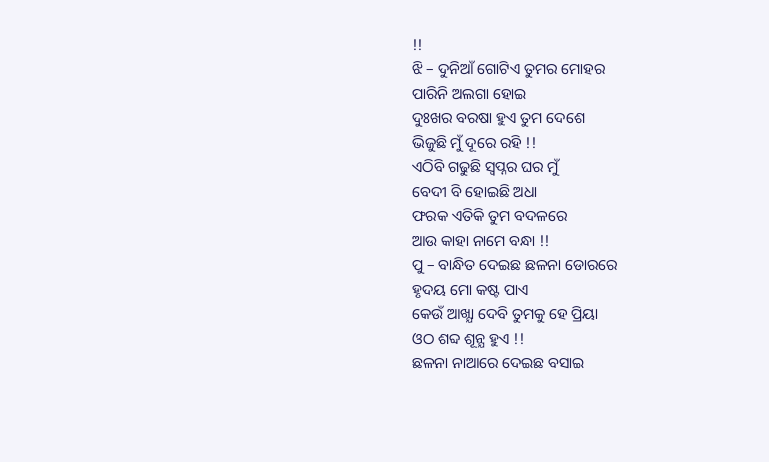!!
ଝି – ଦୁନିଆଁ ଗୋଟିଏ ତୁମର ମୋହର
ପାରିନି ଅଲଗା ହୋଇ
ଦୁଃଖର ବରଷା ହୁଏ ତୁମ ଦେଶେ
ଭିଜୁଛି ମୁଁ ଦୂରେ ରହି !!
ଏଠିବି ଗଢୁଛି ସ୍ବପ୍ନର ଘର ମୁଁ
ବେଦୀ ବି ହୋଇଛି ଅଧା
ଫରକ ଏତିକି ତୁମ ବଦଳରେ
ଆଉ କାହା ନାମେ ବନ୍ଧା !!
ପୁ – ବାନ୍ଧିତ ଦେଇଛ ଛଳନା ଡୋରରେ
ହୃଦୟ ମୋ କଷ୍ଟ ପାଏ
କେଉଁ ଆଖ୍ଯା ଦେବି ତୁମକୁ ହେ ପ୍ରିୟା
ଓଠ ଶବ୍ଦ ଶୂନ୍ଯ ହୁଏ !!
ଛଳନା ନାଆରେ ଦେଇଛ ବସାଇ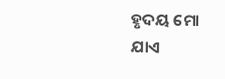ହୃଦୟ ମୋ ଯାଏ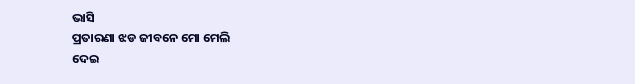ଭାସି
ପ୍ରତାରଣା ଝଡ ଜୀବନେ ମୋ ମେଲି
ଦେଇ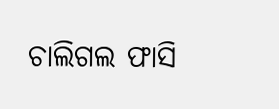ଚାଲିଗଲ ଫାସି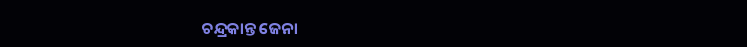ଚନ୍ଦ୍ରକାନ୍ତ ଜେନା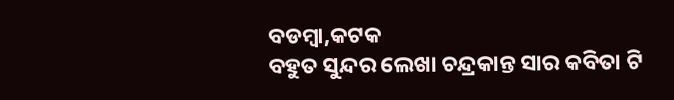ବଡମ୍ବା,କଟକ
ବହୁତ ସୁନ୍ଦର ଲେଖା ଚନ୍ଦ୍ରକାନ୍ତ ସାର କବିତା ଟି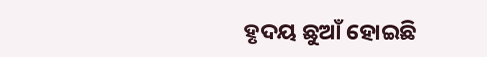ହୃଦୟ ଛୁଆଁ ହୋଇଛି